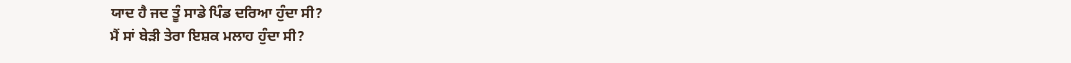ਯਾਦ ਹੈ ਜਦ ਤੂੰ ਸਾਡੇ ਪਿੰਡ ਦਰਿਆ ਹੁੰਦਾ ਸੀ?
ਮੈਂ ਸਾਂ ਬੇੜੀ ਤੇਰਾ ਇਸ਼ਕ ਮਲਾਹ ਹੁੰਦਾ ਸੀ?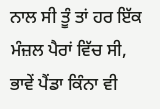ਨਾਲ ਸੀ ਤੂੰ ਤਾਂ ਹਰ ਇੱਕ ਮੰਜ਼ਲ ਪੈਰਾਂ ਵਿੱਚ ਸੀ,
ਭਾਵੇਂ ਪੈਂਡਾ ਕਿੰਨਾ ਵੀ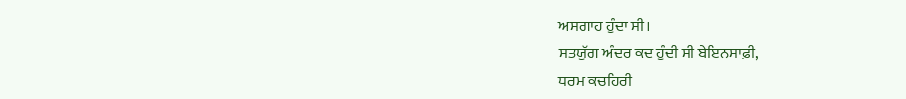ਅਸਗਾਹ ਹੁੰਦਾ ਸੀ।
ਸਤਯੁੱਗ ਅੰਦਰ ਕਦ ਹੁੰਦੀ ਸੀ ਬੇਇਨਸਾਫ਼ੀ,
ਧਰਮ ਕਚਹਿਰੀ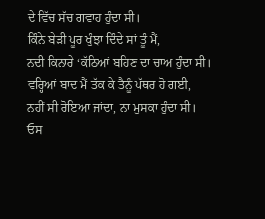ਦੇ ਵਿੱਚ ਸੱਚ ਗਵਾਹ ਹੁੰਦਾ ਸੀ।
ਕਿੰਨੇ ਬੇੜੀ ਪੂਰ ਖੁੰਝਾ ਦਿੰਦੇ ਸਾਂ ਤੂੰ ਮੈਂ,
ਨਦੀ ਕਿਨਾਰੇ ‘ਕੱਠਿਆਂ ਬਹਿਣ ਦਾ ਚਾਅ ਹੁੰਦਾ ਸੀ।
ਵਰ੍ਹਿਆਂ ਬਾਦ ਮੈਂ ਤੱਕ ਕੇ ਤੈਨੂੰ ਪੱਥਰ ਹੋ ਗਈ,
ਨਹੀਂ ਸੀ ਰੋਇਆ ਜਾਂਦਾ, ਨਾ ਮੁਸਕਾ ਹੁੰਦਾ ਸੀ।
ਓਸ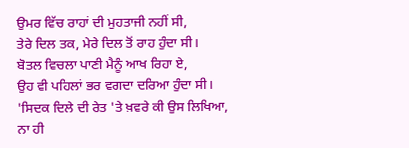ਉਮਰ ਵਿੱਚ ਰਾਹਾਂ ਦੀ ਮੁਹਤਾਜੀ ਨਹੀਂ ਸੀ,
ਤੇਰੇ ਦਿਲ ਤਕ, ਮੇਰੇ ਦਿਲ ਤੋਂ ਰਾਹ ਹੁੰਦਾ ਸੀ।
ਬੋਤਲ ਵਿਚਲਾ ਪਾਣੀ ਮੈਨੂੰ ਆਖ ਰਿਹਾ ਏ,
ਉਹ ਵੀ ਪਹਿਲਾਂ ਭਰ ਵਗਦਾ ਦਰਿਆ ਹੁੰਦਾ ਸੀ।
'ਸਿਦਕ ਦਿਲੇ ਦੀ ਰੇਤ 'ਤੇ ਖ਼ਵਰੇ ਕੀ ਉਸ ਲਿਖਿਆ,
ਨਾ ਹੀ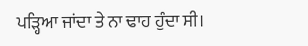ਪੜ੍ਹਿਆ ਜਾਂਦਾ ਤੇ ਨਾ ਢਾਹ ਹੁੰਦਾ ਸੀ।